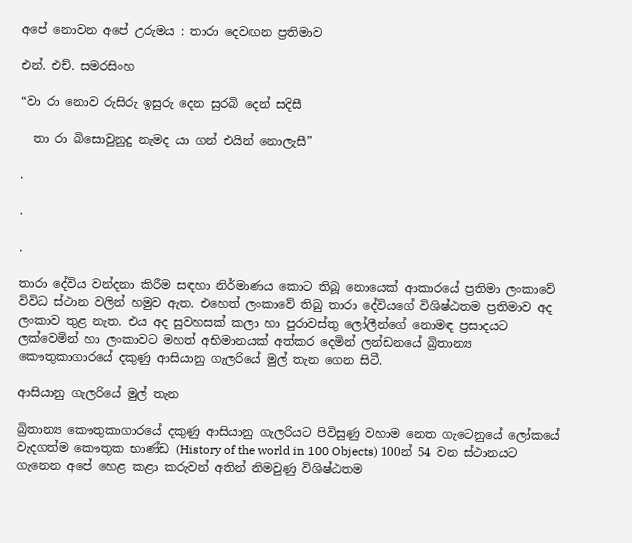අපේ නොවන අපේ උරුමය : තාරා දෙවඟන ප්‍රතිමාව

එන්. එච්. සමරසිංහ

“වා රා නොව රුසිරු ඉසුරු දෙන සුරබි දෙන් සදිසී

  තා රා බිසොවුනුදු නැමද යා ගන් එයින් නොලැසී”

.

.

.

තාරා දේවිය වන්දනා කිරීම සඳහා නිර්මාණය කොට තිබූ නොයෙක් ආකාරයේ ප්‍රතිමා ලංකාවේ විවිධ ස්ථාන වලින් හමුව ඇත. එහෙත් ලංකාවේ තිබු තාරා දේවියගේ විශිෂ්ඨතම ප්‍රතිමාව අද ලංකාව තුළ නැත. එය අද සුවහසක් කලා හා පුරාවස්තු ලෝලීන්ගේ නොමඳ ප්‍රසාදයට ලක්වෙමින් හා ලංකාවට මහත් අභිමානයක් අත්කර දෙමින් ලන්ඩනයේ බ්‍රිතාන්‍ය කෞතුකාගාරයේ දකුණු ආසියානු ගැලරියේ මුල් තැන ගෙන සිටී.

ආසියානු ගැලරියේ මුල් තැන

බ්‍රිතාන්‍ය කෞතුකාගාරයේ දකුණු ආසියානු ගැලරියට පිවිසුණු වහාම නෙත ගැටෙනුයේ ලෝකයේ වැදගත්ම කෞතුක භාණ්ඩ (History of the world in 100 Objects) 100න් 54 වන ස්ථානයට ගැනෙන අපේ හෙළ කළා කරුවන් අතින් නිමවුණු විශිෂ්ඨතම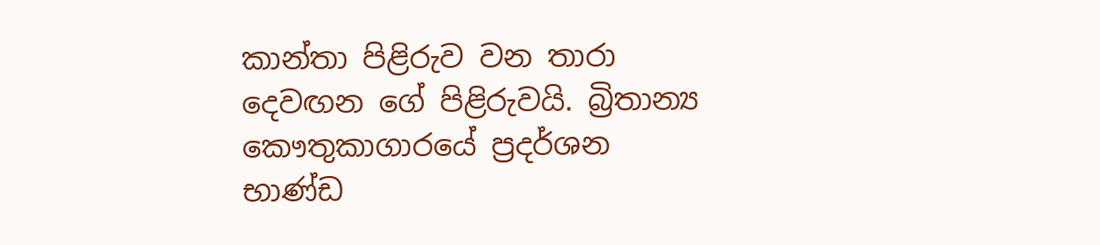කාන්තා පිළිරුව වන තාරා දෙවඟන ගේ පිළිරුවයි. බ්‍රිතාන්‍ය කෞතුකාගාරයේ ප්‍රදර්ශන භාණ්ඩ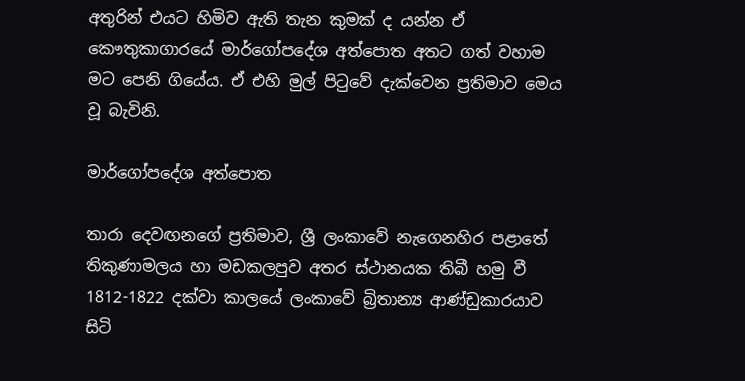අතුරින් එයට හිමිව ඇති තැන කුමක් ද යන්න ඒ කෞතුකාගාරයේ මාර්ගෝපදේශ අත්පොත අතට ගත් වහාම මට පෙනි ගියේය. ඒ එහි මුල් පිටුවේ දැක්වෙන ප්‍රතිමාව මෙය වූ බැවිනි.

මාර්ගෝපදේශ අත්පොත

තාරා දෙවඟනගේ ප්‍රතිමාව, ශ්‍රී ලංකාවේ නැගෙනහිර පළාතේ තිකුණාමලය හා මඩකලපුව අතර ස්ථානයක තිබී හමු වී 1812-1822 දක්වා කාලයේ ලංකාවේ බ්‍රිතාන්‍ය ආණ්ඩුකාරයාව සිටි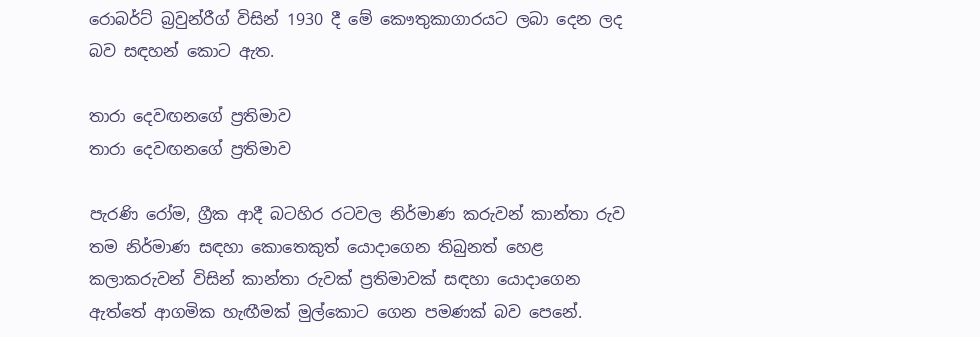රොබර්ට් බ්‍රවුන්රීග් විසින් 1930 දී මේ කෞතුකාගාරයට ලබා දෙන ලද බව සඳහන් කොට ඇත.

තාරා දෙවඟනගේ ප්‍රතිමාව
තාරා දෙවඟනගේ ප්‍රතිමාව

පැරණි රෝම, ග්‍රීක ආදී බටහිර රටවල නිර්මාණ කරුවන් කාන්තා රුව තම නිර්මාණ සඳහා කොතෙකුත් යොදාගෙන තිබුනත් හෙළ කලාකරුවන් විසින් කාන්තා රුවක් ප්‍රතිමාවක් සඳහා යොදාගෙන ඇත්තේ ආගමික හැඟීමක් මුල්කොට ගෙන පමණක් බව පෙනේ.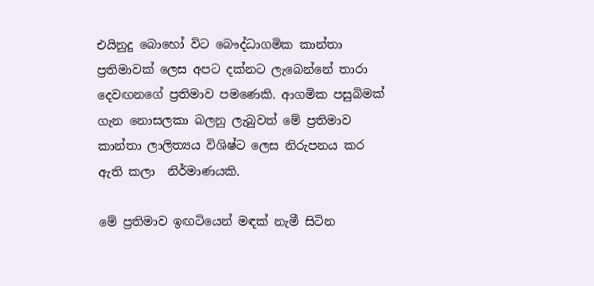එයිනුදු බොහෝ විට බෞද්ධාගමික කාන්තා ප්‍රතිමාවක් ලෙස අපට දක්නට ලැබෙන්නේ තාරා දෙවඟනගේ ප්‍රතිමාව පමණෙකි. ආගමික පසුබිමක් ගැන නොසලකා බලනු ලැබුවත් මේ ප්‍රතිමාව කාන්තා ලාලිත්‍යය විශිෂ්ට ලෙස නිරුපනය කර ඇති කලා  නිර්මාණයකි.

මේ ප්‍රතිමාව ඉඟටියෙන් මඳක් නැමී සිටින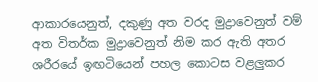ආකාරයෙනුත්, දකුණු අත වරද මුද්‍රාවෙනුත් වම් අත විතර්ක මුද්‍රාවෙනුත් නිම කර ඇති අතර ශරීරයේ ඉඟටියෙන් පහල කොටස වළලුකර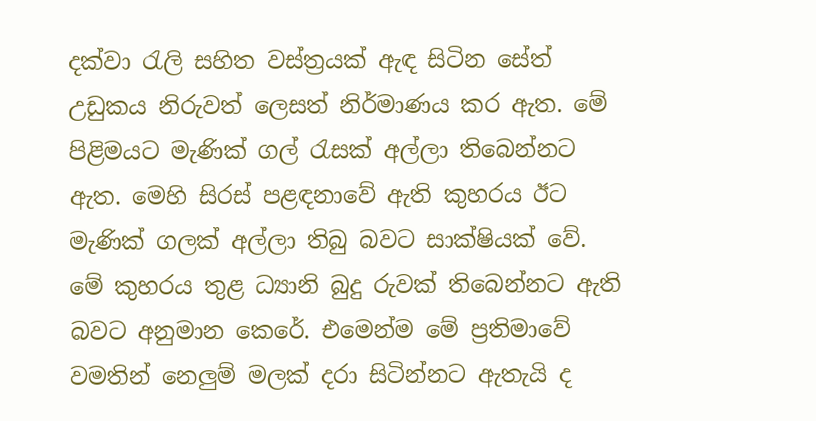දක්වා රැලි සහිත වස්ත්‍රයක් ඇඳ සිටින සේත් උඩුකය නිරුවත් ලෙසත් නිර්මාණය කර ඇත. මේ පිළිමයට මැණික් ගල් රැසක් අල්ලා තිබෙන්නට ඇත. මෙහි සිරස් පළඳනාවේ ඇති කුහරය ඊට මැණික් ගලක් අල්ලා තිබු බවට සාක්ෂියක් වේ. මේ කුහරය තුළ ධ්‍යානි බුදු රුවක් තිබෙන්නට ඇති බවට අනුමාන කෙරේ. එමෙන්ම මේ ප්‍රතිමාවේ වමතින් නෙලුම් මලක් දරා සිටින්නට ඇතැයි ද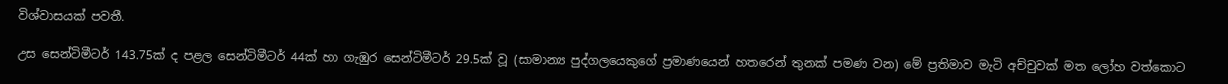විශ්වාසයක් පවතී.

උස සෙන්ටිමීටර් 143.75ක් ද පළල සෙන්ටිමීටර් 44ක් හා ගැඹුර සෙන්ටිමීටර් 29.5ක් වූ (සාමාන්‍ය පුද්ගලයෙකුගේ ප්‍රමාණයෙන් හතරෙන් තුනක් පමණ වන) මේ ප්‍රතිමාව මැටි අච්චුවක් මත ලෝහ වත්කොට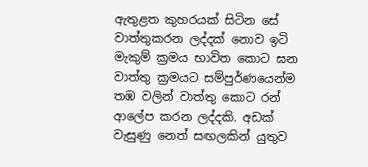ඇතුළත කුහරයක් සිටින සේ වාත්තුකරන ලද්දක් නොව ඉටි මැකුම් ක්‍රමය භාවිත කොට ඝන වාත්තු ක්‍රමයට සම්පුර්ණයෙන්ම තඹ වලින් වාත්තු කොට රන් ආලේප කරන ලද්දකි. අඩක් වැසුණු නෙත් සඟලකින් යුතුව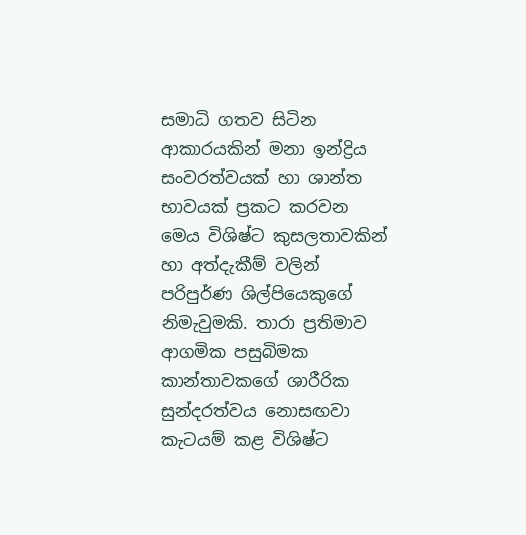සමාධි ගතව සිටින ආකාරයකින් මනා ඉන්ද්‍රිය සංවරත්වයක් හා ශාන්ත භාවයක් ප්‍රකට කරවන මෙය විශිෂ්ට කුසලතාවකින් හා අත්දැකීම් වලින් පරිපුර්ණ ශිල්පියෙකුගේ නිමැවුමකි. තාරා ප්‍රතිමාව ආගමික පසුබිමක කාන්තාවකගේ ශාරීරික සුන්දරත්වය නොසඟවා  කැටයම් කළ විශිෂ්ට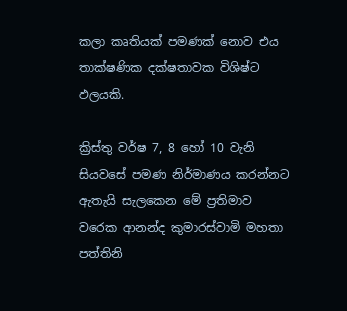කලා කෘතියක් පමණක් නොව එය තාක්ෂණික දක්ෂතාවක විශිෂ්ට ඵලයකි.

ක්‍රිස්තු වර්ෂ 7, 8 හෝ 10 වැනි සියවසේ පමණ නිර්මාණය කරන්නට ඇතැයි සැලකෙන මේ ප්‍රතිමාව වරෙක ආනන්ද කුමාරස්වාමි මහතා පත්තිනි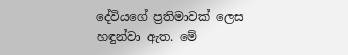දේවියගේ ප්‍රතිමාවක් ලෙස හඳුන්වා ඇත. මේ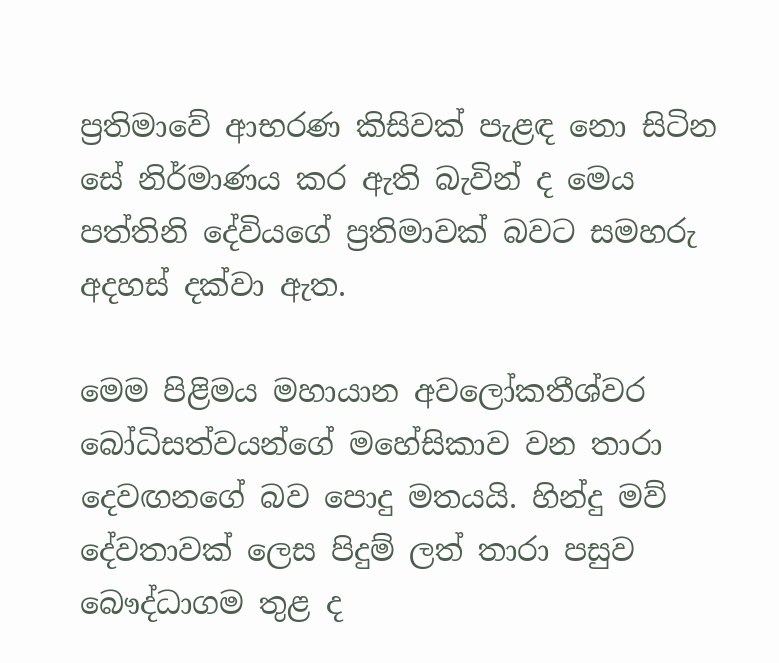ප්‍රතිමාවේ ආභරණ කිසිවක් පැළඳ නො සිටින සේ නිර්මාණය කර ඇති බැවින් ද මෙය පත්තිනි දේවියගේ ප්‍රතිමාවක් බවට සමහරු අදහස් දක්වා ඇත.

මෙම පිළිමය මහායාන අවලෝකතීශ්වර බෝධිසත්වයන්ගේ මහේසිකාව වන තාරා දෙවඟනගේ බව පොදු මතයයි. හින්දු මව් දේවතාවක් ලෙස පිදුම් ලත් තාරා පසුව බෞද්ධාගම තුළ ද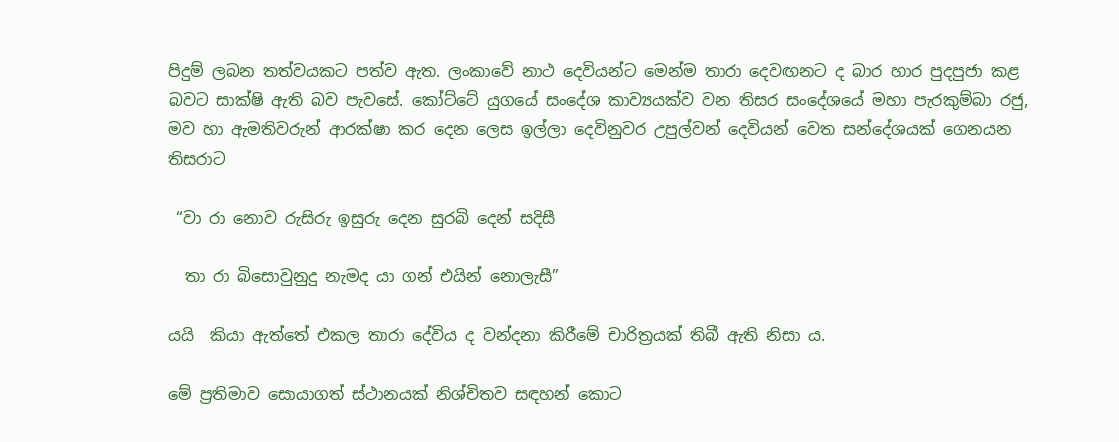පිදුම් ලබන තත්වයකට පත්ව ඇත. ලංකාවේ නාථ දෙවියන්ට මෙන්ම තාරා දෙවඟනට ද බාර හාර පුදපුජා කළ බවට සාක්ෂි ඇති බව පැවසේ. කෝට්ටේ යුගයේ සංදේශ කාව්‍යයක්ව වන තිසර සංදේශයේ මහා පැරකුම්බා රජු, මව හා ඇමතිවරුන් ආරක්ෂා කර දෙන ලෙස ඉල්ලා දෙවිනුවර උපුල්වන් දෙවියන් වෙත සන්දේශයක් ගෙනයන තිසරාට

 “වා රා නොව රුසිරු ඉසුරු දෙන සුරබි දෙන් සදිසී

  තා රා බිසොවුනුදු නැමද යා ගන් එයින් නොලැසී”

යයි  කියා ඇත්තේ එකල තාරා දේවිය ද වන්දනා කිරීමේ චාරිත්‍රයක් තිබී ඇති නිසා ය.

මේ ප්‍රතිමාව සොයාගත් ස්ථානයක් නිශ්චිතව සඳහන් කොට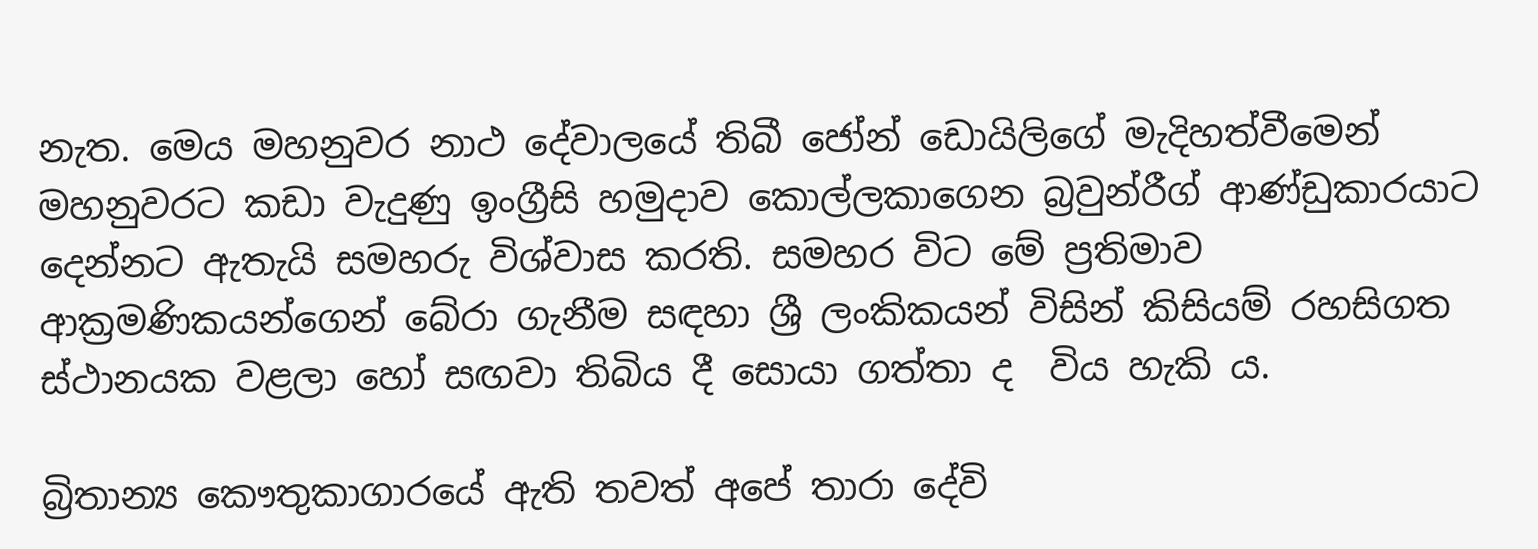නැත. මෙය මහනුවර නාථ දේවාලයේ තිබී ජෝන් ඩොයිලිගේ මැදිහත්වීමෙන් මහනුවරට කඩා වැදුණු ඉංග්‍රීසි හමුදාව කොල්ලකාගෙන බ්‍රවුන්රීග් ආණ්ඩුකාරයාට දෙන්නට ඇතැයි සමහරු විශ්වාස කරති. සමහර විට මේ ප්‍රතිමාව ආක්‍රමණිකයන්ගෙන් බේරා ගැනීම සඳහා ශ්‍රී ලංකිකයන් විසින් කිසියම් රහසිගත ස්ථානයක වළලා හෝ සඟවා තිබිය දී සොයා ගත්තා ද  විය හැකි ය.

බ්‍රිතාන්‍ය කෞතුකාගාරයේ ඇති තවත් අපේ තාරා දේවි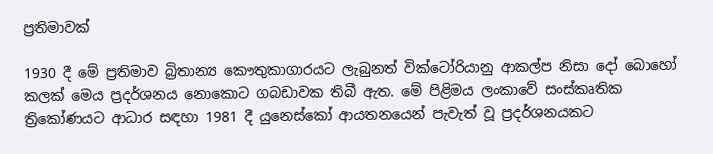ප්‍රතිමාවක්

1930 දී මේ ප්‍රතිමාව බ්‍රිතාන්‍ය කෞතුකාගාරයට ලැබුනත් වික්ටෝරියානු ආකල්ප නිසා දෝ බොහෝ කලක් මෙය ප්‍රදර්ශනය නොකොට ගබඩාවක තිබී ඇත. මේ පිළිමය ලංකාවේ සංස්කෘතික ත්‍රිකෝණයට ආධාර සඳහා 1981 දී යුනෙස්කෝ ආයතනයෙන් පැවැත් වූ ප්‍රදර්ශනයකට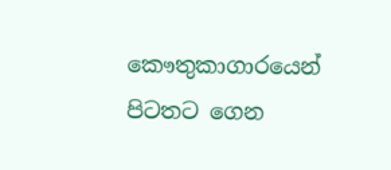කෞතුකාගාරයෙන් පිටතට ගෙන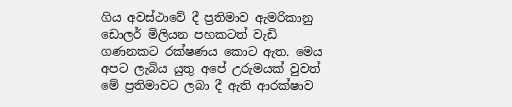ගිය අවස්ථාවේ දී ප්‍රතිමාව ඇමරිකානු ඩොලර් මිලියන පහකටත් වැඩි ගණනකට රක්ෂණය කොට ඇත. මෙය අපට ලැබිය යුතු අපේ උරුමයක් වුවත් මේ ප්‍රතිමාවට ලබා දී ඇති ආරක්ෂාව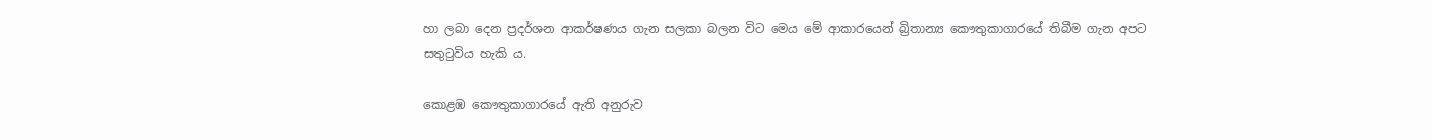හා ලබා දෙන ප්‍රදර්ශන ආකර්ෂණය ගැන සලකා බලන විට මෙය මේ ආකාරයෙන් බ්‍රිතාන්‍ය කෞතුකාගාරයේ තිබීම ගැන අපට සතුටුවිය හැකි ය.

කොළඹ කෞතුකාගාරයේ ඇති අනුරුව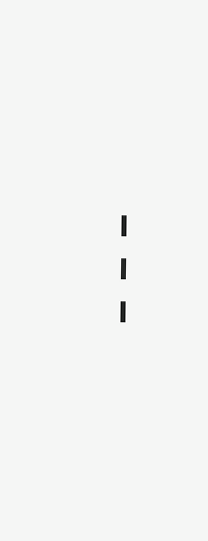---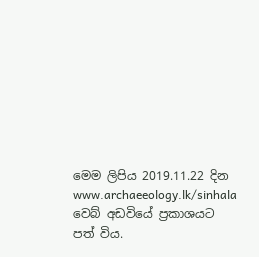මෙම ලිපිය 2019.11.22 දින www.archaeeology.lk/sinhala වෙබ් අඩවියේ ප්‍රකාශයට පත් විය.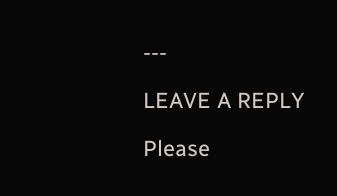---

LEAVE A REPLY

Please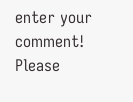enter your comment!
Please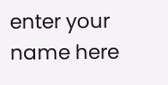enter your name here